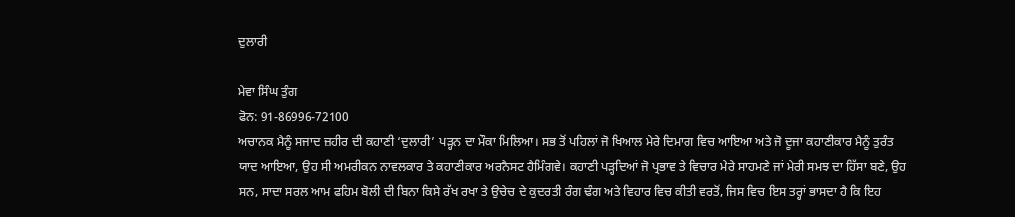ਦੁਲਾਰੀ

ਮੇਵਾ ਸਿੰਘ ਤੁੰਗ
ਫੋਨ: 91-86996-72100
ਅਚਾਨਕ ਮੈਨੂੰ ਸਜਾਦ ਜ਼ਹੀਰ ਦੀ ਕਹਾਣੀ ‘ਦੁਲਾਰੀ’ ਪੜ੍ਹਨ ਦਾ ਮੌਕਾ ਮਿਲਿਆ। ਸਭ ਤੋਂ ਪਹਿਲਾਂ ਜੋ ਖਿਆਲ ਮੇਰੇ ਦਿਮਾਗ ਵਿਚ ਆਇਆ ਅਤੇ ਜੋ ਦੂਜਾ ਕਹਾਣੀਕਾਰ ਮੈਨੂੰ ਤੁਰੰਤ ਯਾਦ ਆਇਆ, ਉਹ ਸੀ ਅਮਰੀਕਨ ਨਾਵਲਕਾਰ ਤੇ ਕਹਾਣੀਕਾਰ ਅਰਨੈਸਟ ਹੈਮਿੰਗਵੇ। ਕਹਾਣੀ ਪੜ੍ਹਦਿਆਂ ਜੋ ਪ੍ਰਭਾਵ ਤੇ ਵਿਚਾਰ ਮੇਰੇ ਸਾਹਮਣੇ ਜਾਂ ਮੇਰੀ ਸਮਝ ਦਾ ਹਿੱਸਾ ਬਣੇ, ਉਹ ਸਨ, ਸਾਦਾ ਸਰਲ ਆਮ ਫਹਿਮ ਬੋਲੀ ਦੀ ਬਿਨਾ ਕਿਸੇ ਰੱਖ ਰਖਾ ਤੇ ਉਚੇਚ ਦੇ ਕੁਦਰਤੀ ਰੰਗ ਢੰਗ ਅਤੇ ਵਿਹਾਰ ਵਿਚ ਕੀਤੀ ਵਰਤੋਂ, ਜਿਸ ਵਿਚ ਇਸ ਤਰ੍ਹਾਂ ਭਾਸਦਾ ਹੈ ਕਿ ਇਹ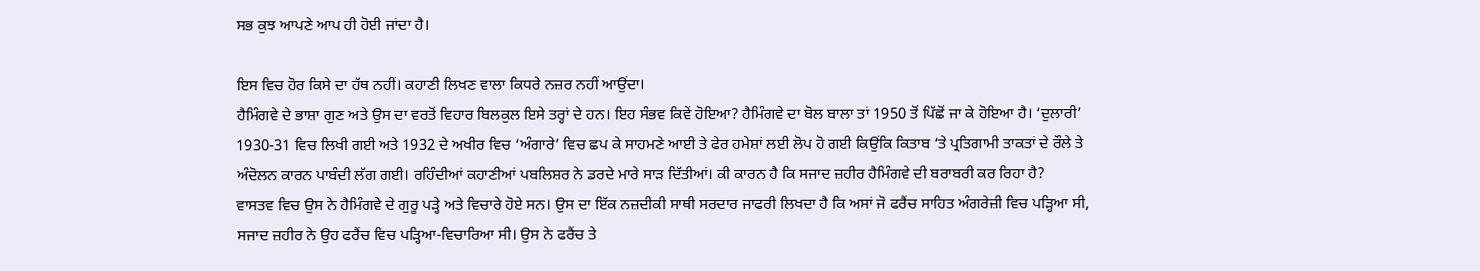ਸਭ ਕੁਝ ਆਪਣੇ ਆਪ ਹੀ ਹੋਈ ਜਾਂਦਾ ਹੈ।

ਇਸ ਵਿਚ ਹੋਰ ਕਿਸੇ ਦਾ ਹੱਥ ਨਹੀਂ। ਕਹਾਣੀ ਲਿਖਣ ਵਾਲਾ ਕਿਧਰੇ ਨਜ਼ਰ ਨਹੀਂ ਆਉਂਦਾ।
ਹੈਮਿੰਗਵੇ ਦੇ ਭਾਸ਼ਾ ਗੁਣ ਅਤੇ ਉਸ ਦਾ ਵਰਤੋਂ ਵਿਹਾਰ ਬਿਲਕੁਲ ਇਸੇ ਤਰ੍ਹਾਂ ਦੇ ਹਨ। ਇਹ ਸੰਭਵ ਕਿਵੇਂ ਹੋਇਆ? ਹੈਮਿੰਗਵੇ ਦਾ ਬੋਲ ਬਾਲਾ ਤਾਂ 1950 ਤੋਂ ਪਿੱਛੋਂ ਜਾ ਕੇ ਹੋਇਆ ਹੈ। ‘ਦੁਲਾਰੀ’ 1930-31 ਵਿਚ ਲਿਖੀ ਗਈ ਅਤੇ 1932 ਦੇ ਅਖੀਰ ਵਿਚ ‘ਅੰਗਾਰੇ’ ਵਿਚ ਛਪ ਕੇ ਸਾਹਮਣੇ ਆਈ ਤੇ ਫੇਰ ਹਮੇਸ਼ਾਂ ਲਈ ਲੋਪ ਹੋ ਗਈ ਕਿਉਂਕਿ ਕਿਤਾਬ ‘ਤੇ ਪ੍ਰਤਿਗਾਮੀ ਤਾਕਤਾਂ ਦੇ ਰੌਲੇ ਤੇ ਅੰਦੋਲਨ ਕਾਰਨ ਪਾਬੰਦੀ ਲੱਗ ਗਈ। ਰਹਿੰਦੀਆਂ ਕਹਾਣੀਆਂ ਪਬਲਿਸ਼ਰ ਨੇ ਡਰਦੇ ਮਾਰੇ ਸਾੜ ਦਿੱਤੀਆਂ। ਕੀ ਕਾਰਨ ਹੈ ਕਿ ਸਜਾਦ ਜ਼ਹੀਰ ਹੈਮਿੰਗਵੇ ਦੀ ਬਰਾਬਰੀ ਕਰ ਰਿਹਾ ਹੈ?
ਵਾਸਤਵ ਵਿਚ ਉਸ ਨੇ ਹੈਮਿੰਗਵੇ ਦੇ ਗੁਰੂ ਪੜ੍ਹੇ ਅਤੇ ਵਿਚਾਰੇ ਹੋਏ ਸਨ। ਉਸ ਦਾ ਇੱਕ ਨਜ਼ਦੀਕੀ ਸਾਥੀ ਸਰਦਾਰ ਜਾਫਰੀ ਲਿਖਦਾ ਹੈ ਕਿ ਅਸਾਂ ਜੋ ਫਰੈਂਚ ਸਾਹਿਤ ਅੰਗਰੇਜ਼ੀ ਵਿਚ ਪੜ੍ਹਿਆ ਸੀ, ਸਜਾਦ ਜ਼ਹੀਰ ਨੇ ਉਹ ਫਰੈਂਚ ਵਿਚ ਪੜ੍ਹਿਆ-ਵਿਚਾਰਿਆ ਸੀ। ਉਸ ਨੇ ਫਰੈਂਚ ਤੇ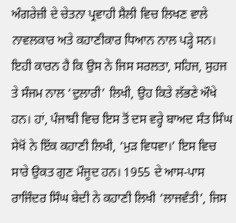ਅੰਗਰੇਜ਼ੀ ਦੇ ਚੇਤਨਾ ਪ੍ਰਵਾਹੀ ਸ਼ੈਲੀ ਵਿਚ ਲਿਖਣ ਵਾਲੇ ਨਾਵਲਕਾਰ ਅਤੇ ਕਹਾਣੀਕਾਰ ਧਿਆਨ ਨਾਲ ਪੜ੍ਹੇ ਸਨ। ਇਹੀ ਕਾਰਨ ਹੈ ਕਿ ਉਸ ਨੇ ਜਿਸ ਸਰਲਤਾ, ਸਹਿਜ, ਸੁਹਜ ਤੇ ਸੰਜਮ ਨਾਲ ‘ਦੁਲਾਰੀ’ ਲਿਖੀ, ਉਹ ਕਿਤੇ ਲੱਭਣੇ ਔਖੇ ਹਨ। ਹਾਂ, ਪੰਜਾਬੀ ਵਿਚ ਇਸ ਤੋਂ ਦਸ ਵਰ੍ਹੇ ਬਾਅਦ ਸੰਤ ਸਿੰਘ ਸੇਖੋਂ ਨੇ ਇੱਕ ਕਹਾਣੀ ਲਿਖੀ, ‘ਮੁੜ ਵਿਧਵਾ।’ ਇਸ ਵਿਚ ਸਾਰੇ ਉਕਤ ਗੁਣ ਮੌਜੂਦ ਹਨ। 1955 ਦੇ ਆਸ-ਪਾਸ ਰਾਜਿੰਦਰ ਸਿੰਘ ਬੇਦੀ ਨੇ ਕਹਾਣੀ ਲਿਖੀ ‘ਲਾਜਵੰਤੀ’, ਜਿਸ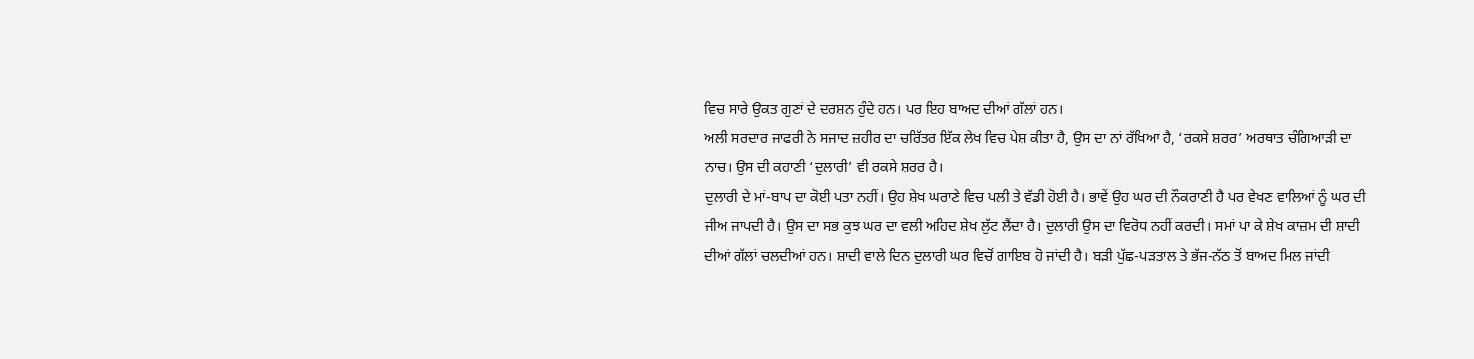ਵਿਚ ਸਾਰੇ ਉਕਤ ਗੁਣਾਂ ਦੇ ਦਰਸ਼ਨ ਹੁੰਦੇ ਹਨ। ਪਰ ਇਹ ਬਾਅਦ ਦੀਆਂ ਗੱਲਾਂ ਹਨ।
ਅਲੀ ਸਰਦਾਰ ਜਾਫਰੀ ਨੇ ਸਜਾਦ ਜ਼ਹੀਰ ਦਾ ਚਰਿੱਤਰ ਇੱਕ ਲੇਖ ਵਿਚ ਪੇਸ਼ ਕੀਤਾ ਹੈ, ਉਸ ਦਾ ਨਾਂ ਰੱਖਿਆ ਹੈ, ‘ਰਕਸੇ ਸ਼ਰਰ’ ਅਰਥਾਤ ਚੰਗਿਆੜੀ ਦਾ ਨਾਚ। ਉਸ ਦੀ ਕਹਾਣੀ ‘ਦੁਲਾਰੀ’ ਵੀ ਰਕਸੇ ਸ਼ਰਰ ਹੈ।
ਦੁਲਾਰੀ ਦੇ ਮਾਂ-ਬਾਪ ਦਾ ਕੋਈ ਪਤਾ ਨਹੀਂ। ਉਹ ਸ਼ੇਖ ਘਰਾਣੇ ਵਿਚ ਪਲੀ ਤੇ ਵੱਡੀ ਹੋਈ ਹੈ। ਭਾਵੇਂ ਉਹ ਘਰ ਦੀ ਨੌਕਰਾਣੀ ਹੈ ਪਰ ਵੇਖਣ ਵਾਲਿਆਂ ਨੂੰ ਘਰ ਦੀ ਜੀਅ ਜਾਪਦੀ ਹੈ। ਉਸ ਦਾ ਸਭ ਕੁਝ ਘਰ ਦਾ ਵਲੀ ਅਹਿਦ ਸ਼ੇਖ ਲੁੱਟ ਲੈਂਦਾ ਹੈ। ਦੁਲਾਰੀ ਉਸ ਦਾ ਵਿਰੋਧ ਨਹੀਂ ਕਰਦੀ। ਸਮਾਂ ਪਾ ਕੇ ਸ਼ੇਖ ਕਾਜ਼ਮ ਦੀ ਸ਼ਾਦੀ ਦੀਆਂ ਗੱਲਾਂ ਚਲਦੀਆਂ ਹਨ। ਸ਼ਾਦੀ ਵਾਲੇ ਦਿਨ ਦੁਲਾਰੀ ਘਰ ਵਿਚੋਂ ਗਾਇਬ ਹੋ ਜਾਂਦੀ ਹੈ। ਬੜੀ ਪੁੱਛ-ਪੜਤਾਲ ਤੇ ਭੱਜ-ਨੱਠ ਤੋਂ ਬਾਅਦ ਮਿਲ ਜਾਂਦੀ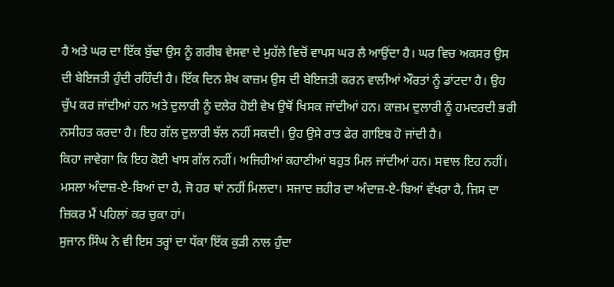ਹੈ ਅਤੇ ਘਰ ਦਾ ਇੱਕ ਬੁੱਢਾ ਉਸ ਨੂੰ ਗਰੀਬ ਵੇਸਵਾ ਦੇ ਮੁਹੱਲੇ ਵਿਚੋਂ ਵਾਪਸ ਘਰ ਲੈ ਆਉਂਦਾ ਹੈ। ਘਰ ਵਿਚ ਅਕਸਰ ਉਸ ਦੀ ਬੇਇਜਤੀ ਹੁੰਦੀ ਰਹਿੰਦੀ ਹੈ। ਇੱਕ ਦਿਨ ਸ਼ੇਖ ਕਾਜ਼ਮ ਉਸ ਦੀ ਬੇਇਜਤੀ ਕਰਨ ਵਾਲੀਆਂ ਔਰਤਾਂ ਨੂੰ ਡਾਂਟਦਾ ਹੈ। ਉਹ ਚੁੱਪ ਕਰ ਜਾਂਦੀਆਂ ਹਨ ਅਤੇ ਦੁਲਾਰੀ ਨੂੰ ਦਲੇਰ ਹੋਈ ਵੇਖ ਉਥੋਂ ਖਿਸਕ ਜਾਂਦੀਆਂ ਹਨ। ਕਾਜ਼ਮ ਦੁਲਾਰੀ ਨੂੰ ਹਮਦਰਦੀ ਭਰੀ ਨਸੀਹਤ ਕਰਦਾ ਹੈ। ਇਹ ਗੱਲ ਦੁਲਾਰੀ ਝੱਲ ਨਹੀਂ ਸਕਦੀ। ਉਹ ਉਸੇ ਰਾਤ ਫੇਰ ਗਾਇਬ ਹੋ ਜਾਂਦੀ ਹੈ।
ਕਿਹਾ ਜਾਵੇਗਾ ਕਿ ਇਹ ਕੋਈ ਖਾਸ ਗੱਲ ਨਹੀਂ। ਅਜਿਹੀਆਂ ਕਹਾਣੀਆਂ ਬਹੁਤ ਮਿਲ ਜਾਂਦੀਆਂ ਹਨ। ਸਵਾਲ ਇਹ ਨਹੀਂ। ਮਸਲਾ ਅੰਦਾਜ਼-ਏ-ਬਿਆਂ ਦਾ ਹੈ, ਜੋ ਹਰ ਥਾਂ ਨਹੀਂ ਮਿਲਦਾ। ਸਜਾਦ ਜ਼ਹੀਰ ਦਾ ਅੰਦਾਜ਼-ਏ-ਬਿਆਂ ਵੱਖਰਾ ਹੈ, ਜਿਸ ਦਾ ਜ਼ਿਕਰ ਮੈਂ ਪਹਿਲਾਂ ਕਰ ਚੁਕਾ ਹਾਂ।
ਸੁਜਾਨ ਸਿੰਘ ਨੇ ਵੀ ਇਸ ਤਰ੍ਹਾਂ ਦਾ ਧੱਕਾ ਇੱਕ ਕੁੜੀ ਨਾਲ ਹੁੰਦਾ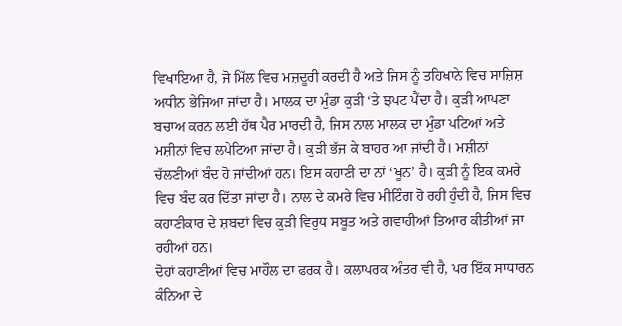ਵਿਖਾਇਆ ਹੈ, ਜੋ ਮਿੱਲ ਵਿਚ ਮਜ਼ਦੂਰੀ ਕਰਦੀ ਹੈ ਅਤੇ ਜਿਸ ਨੂੰ ਤਹਿਖਾਨੇ ਵਿਚ ਸਾਜ਼ਿਸ਼ ਅਧੀਨ ਭੇਜਿਆ ਜਾਂਦਾ ਹੈ। ਮਾਲਕ ਦਾ ਮੁੰਡਾ ਕੁੜੀ ‘ਤੇ ਝਪਟ ਪੈਂਦਾ ਹੈ। ਕੁੜੀ ਆਪਣਾ ਬਚਾਅ ਕਰਨ ਲਈ ਹੱਥ ਪੈਰ ਮਾਰਦੀ ਹੈ, ਜਿਸ ਨਾਲ ਮਾਲਕ ਦਾ ਮੁੰਡਾ ਪਟਿਆਂ ਅਤੇ ਮਸ਼ੀਨਾਂ ਵਿਚ ਲਪੇਟਿਆ ਜਾਂਦਾ ਹੈ। ਕੁੜੀ ਭੱਜ ਕੇ ਬਾਹਰ ਆ ਜਾਂਦੀ ਹੈ। ਮਸ਼ੀਨਾਂ ਚੱਲਣੀਆਂ ਬੰਦ ਹੋ ਜਾਂਦੀਆਂ ਹਨ। ਇਸ ਕਹਾਣੀ ਦਾ ਨਾਂ ‘ਖੂਨ’ ਹੈ। ਕੁੜੀ ਨੂੰ ਇਕ ਕਮਰੇ ਵਿਚ ਬੰਦ ਕਰ ਦਿੱਤਾ ਜਾਂਦਾ ਹੈ। ਨਾਲ ਦੇ ਕਮਰੇ ਵਿਚ ਮੀਟਿੰਗ ਹੋ ਰਹੀ ਹੁੰਦੀ ਹੈ, ਜਿਸ ਵਿਚ ਕਹਾਣੀਕਾਰ ਦੇ ਸ਼ਬਦਾਂ ਵਿਚ ਕੁੜੀ ਵਿਰੁਧ ਸਬੂਤ ਅਤੇ ਗਵਾਹੀਆਂ ਤਿਆਰ ਕੀਤੀਆਂ ਜਾ ਰਹੀਆਂ ਹਨ।
ਦੋਹਾਂ ਕਹਾਣੀਆਂ ਵਿਚ ਮਾਹੌਲ ਦਾ ਫਰਕ ਹੈ। ਕਲਾਪਰਕ ਅੰਤਰ ਵੀ ਹੈ, ਪਰ ਇੱਕ ਸਾਧਾਰਨ ਕੰਨਿਆ ਦੇ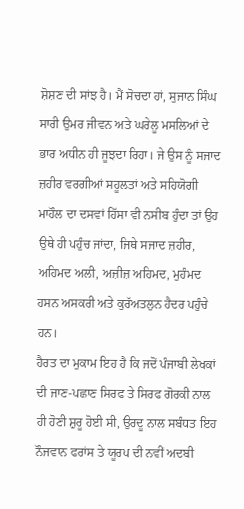ਸ਼ੋਸ਼ਣ ਦੀ ਸਾਂਝ ਹੈ। ਮੈਂ ਸੋਚਦਾ ਹਾਂ, ਸੁਜਾਨ ਸਿੰਘ ਸਾਰੀ ਉਮਰ ਜੀਵਨ ਅਤੇ ਘਰੇਲੂ ਮਸਲਿਆਂ ਦੇ ਭਾਰ ਅਧੀਨ ਹੀ ਜੂਝਦਾ ਰਿਹਾ। ਜੇ ਉਸ ਨੂੰ ਸਜਾਦ ਜ਼ਹੀਰ ਵਰਗੀਆਂ ਸਹੂਲਤਾਂ ਅਤੇ ਸਹਿਯੋਗੀ ਮਾਹੌਲ ਦਾ ਦਸਵਾਂ ਹਿੱਸਾ ਵੀ ਨਸੀਬ ਹੁੰਦਾ ਤਾਂ ਉਹ ਉਥੇ ਹੀ ਪਹੁੰਚ ਜਾਂਦਾ, ਜਿਥੇ ਸਜਾਦ ਜ਼ਹੀਰ, ਅਹਿਮਦ ਅਲੀ, ਅਜ਼ੀਜ਼ ਅਹਿਮਦ, ਮੁਹੰਮਦ ਹਸਨ ਅਸਕਰੀ ਅਤੇ ਕੁਰੱਅਤਲੁਨ ਹੈਦਰ ਪਹੁੰਚੇ ਹਨ।
ਹੈਰਤ ਦਾ ਮੁਕਾਮ ਇਹ ਹੈ ਕਿ ਜਦੋਂ ਪੰਜਾਬੀ ਲੇਖਕਾਂ ਦੀ ਜਾਣ-ਪਛਾਣ ਸਿਰਫ ਤੇ ਸਿਰਫ ਗੋਰਕੀ ਨਾਲ ਹੀ ਹੋਣੀ ਸ਼ੁਰੂ ਹੋਈ ਸੀ, ਉਰਦੂ ਨਾਲ ਸਬੰਧਤ ਇਹ ਨੌਜਵਾਨ ਫਰਾਂਸ ਤੇ ਯੂਰਪ ਦੀ ਨਵੀਂ ਅਦਬੀ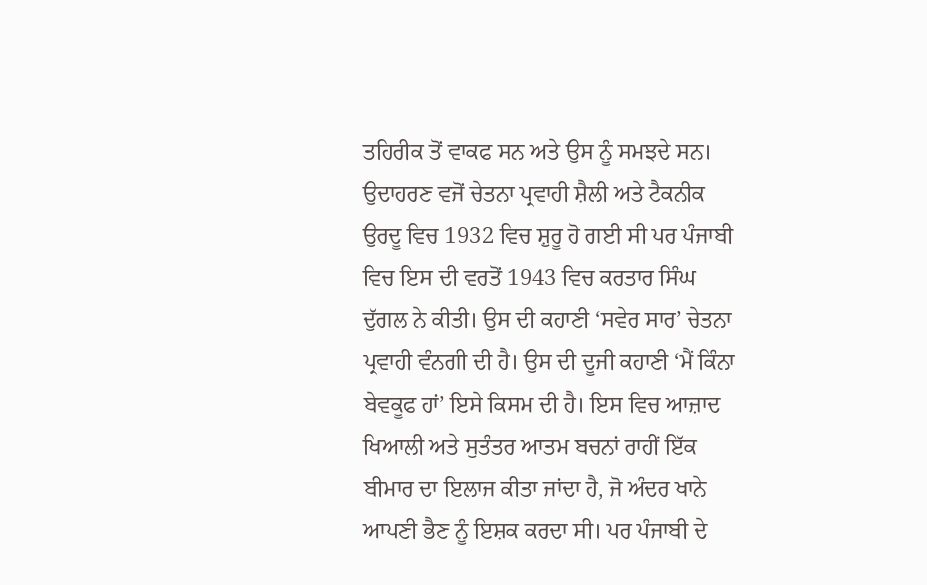ਤਹਿਰੀਕ ਤੋਂ ਵਾਕਫ ਸਨ ਅਤੇ ਉਸ ਨੂੰ ਸਮਝਦੇ ਸਨ। ਉਦਾਹਰਣ ਵਜੋਂ ਚੇਤਨਾ ਪ੍ਰਵਾਹੀ ਸ਼ੈਲੀ ਅਤੇ ਟੈਕਨੀਕ ਉਰਦੂ ਵਿਚ 1932 ਵਿਚ ਸ਼ੁਰੂ ਹੋ ਗਈ ਸੀ ਪਰ ਪੰਜਾਬੀ ਵਿਚ ਇਸ ਦੀ ਵਰਤੋਂ 1943 ਵਿਚ ਕਰਤਾਰ ਸਿੰਘ ਦੁੱਗਲ ਨੇ ਕੀਤੀ। ਉਸ ਦੀ ਕਹਾਣੀ ‘ਸਵੇਰ ਸਾਰ’ ਚੇਤਨਾ ਪ੍ਰਵਾਹੀ ਵੰਨਗੀ ਦੀ ਹੈ। ਉਸ ਦੀ ਦੂਜੀ ਕਹਾਣੀ ‘ਮੈਂ ਕਿੰਨਾ ਬੇਵਕੂਫ ਹਾਂ’ ਇਸੇ ਕਿਸਮ ਦੀ ਹੈ। ਇਸ ਵਿਚ ਆਜ਼ਾਦ ਖਿਆਲੀ ਅਤੇ ਸੁਤੰਤਰ ਆਤਮ ਬਚਨਾਂ ਰਾਹੀਂ ਇੱਕ ਬੀਮਾਰ ਦਾ ਇਲਾਜ ਕੀਤਾ ਜਾਂਦਾ ਹੈ, ਜੋ ਅੰਦਰ ਖਾਨੇ ਆਪਣੀ ਭੈਣ ਨੂੰ ਇਸ਼ਕ ਕਰਦਾ ਸੀ। ਪਰ ਪੰਜਾਬੀ ਦੇ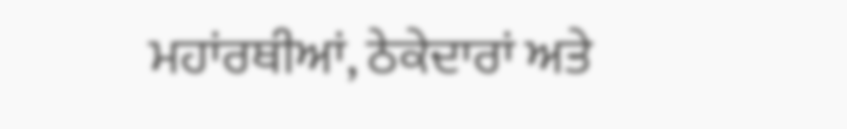ਮਹਾਂਰਥੀਆਂ, ਠੇਕੇਦਾਰਾਂ ਅਤੇ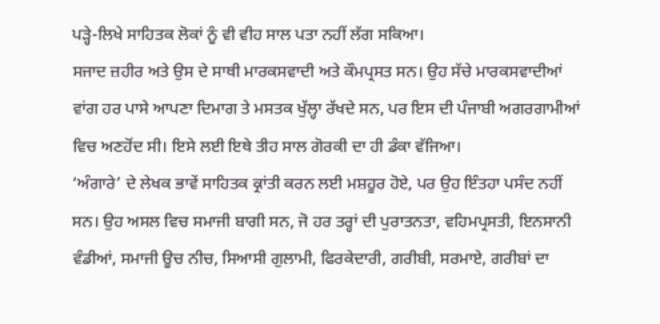ਪੜ੍ਹੇ-ਲਿਖੇ ਸਾਹਿਤਕ ਲੋਕਾਂ ਨੂੰ ਵੀ ਵੀਹ ਸਾਲ ਪਤਾ ਨਹੀਂ ਲੱਗ ਸਕਿਆ।
ਸਜਾਦ ਜ਼ਹੀਰ ਅਤੇ ਉਸ ਦੇ ਸਾਥੀ ਮਾਰਕਸਵਾਦੀ ਅਤੇ ਕੌਮਪ੍ਰਸਤ ਸਨ। ਉਹ ਸੱਚੇ ਮਾਰਕਸਵਾਦੀਆਂ ਵਾਂਗ ਹਰ ਪਾਸੇ ਆਪਣਾ ਦਿਮਾਗ ਤੇ ਮਸਤਕ ਖੁੱਲ੍ਹਾ ਰੱਖਦੇ ਸਨ, ਪਰ ਇਸ ਦੀ ਪੰਜਾਬੀ ਅਗਰਗਾਮੀਆਂ ਵਿਚ ਅਣਹੋਂਦ ਸੀ। ਇਸੇ ਲਈ ਇਥੇ ਤੀਹ ਸਾਲ ਗੋਰਕੀ ਦਾ ਹੀ ਡੰਕਾ ਵੱਜਿਆ।
‘ਅੰਗਾਰੇ’ ਦੇ ਲੇਖਕ ਭਾਵੇਂ ਸਾਹਿਤਕ ਕ੍ਰਾਂਤੀ ਕਰਨ ਲਈ ਮਸ਼ਹੂਰ ਹੋਏ, ਪਰ ਉਹ ਇੰਤਹਾ ਪਸੰਦ ਨਹੀਂ ਸਨ। ਉਹ ਅਸਲ ਵਿਚ ਸਮਾਜੀ ਬਾਗੀ ਸਨ, ਜੋ ਹਰ ਤਰ੍ਹਾਂ ਦੀ ਪੁਰਾਤਨਤਾ, ਵਹਿਮਪ੍ਰਸਤੀ, ਇਨਸਾਨੀ ਵੰਡੀਆਂ, ਸਮਾਜੀ ਊਚ ਨੀਚ, ਸਿਆਸੀ ਗੁਲਾਮੀ, ਫਿਰਕੇਦਾਰੀ, ਗਰੀਬੀ, ਸਰਮਾਏ, ਗਰੀਬਾਂ ਦਾ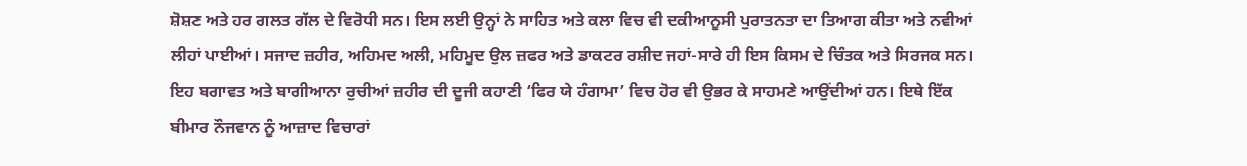ਸ਼ੋਸ਼ਣ ਅਤੇ ਹਰ ਗਲਤ ਗੱਲ ਦੇ ਵਿਰੋਧੀ ਸਨ। ਇਸ ਲਈ ਉਨ੍ਹਾਂ ਨੇ ਸਾਹਿਤ ਅਤੇ ਕਲਾ ਵਿਚ ਵੀ ਦਕੀਆਨੂਸੀ ਪੁਰਾਤਨਤਾ ਦਾ ਤਿਆਗ ਕੀਤਾ ਅਤੇ ਨਵੀਆਂ ਲੀਹਾਂ ਪਾਈਆਂ। ਸਜਾਦ ਜ਼ਹੀਰ, ਅਹਿਮਦ ਅਲੀ, ਮਹਿਮੂਦ ਉਲ ਜ਼ਫਰ ਅਤੇ ਡਾਕਟਰ ਰਸ਼ੀਦ ਜਹਾਂ-ਸਾਰੇ ਹੀ ਇਸ ਕਿਸਮ ਦੇ ਚਿੰਤਕ ਅਤੇ ਸਿਰਜਕ ਸਨ।
ਇਹ ਬਗਾਵਤ ਅਤੇ ਬਾਗੀਆਨਾ ਰੁਚੀਆਂ ਜ਼ਹੀਰ ਦੀ ਦੂਜੀ ਕਹਾਣੀ ‘ਫਿਰ ਯੇ ਹੰਗਾਮਾ’ ਵਿਚ ਹੋਰ ਵੀ ਉਭਰ ਕੇ ਸਾਹਮਣੇ ਆਉਂਦੀਆਂ ਹਨ। ਇਥੇ ਇੱਕ ਬੀਮਾਰ ਨੌਜਵਾਨ ਨੂੰ ਆਜ਼ਾਦ ਵਿਚਾਰਾਂ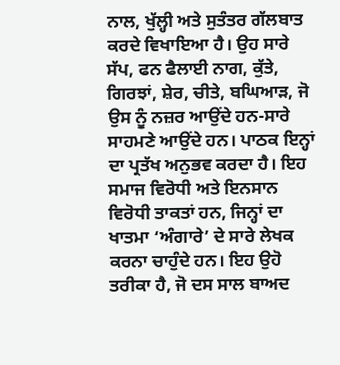ਨਾਲ, ਖੁੱਲ੍ਹੀ ਅਤੇ ਸੁਤੰਤਰ ਗੱਲਬਾਤ ਕਰਦੇ ਵਿਖਾਇਆ ਹੈ। ਉਹ ਸਾਰੇ ਸੱਪ, ਫਨ ਫੈਲਾਈ ਨਾਗ, ਕੁੱਤੇ, ਗਿਰਝਾਂ, ਸ਼ੇਰ, ਚੀਤੇ, ਬਘਿਆੜ, ਜੋ ਉਸ ਨੂੰ ਨਜ਼ਰ ਆਉਂਦੇ ਹਨ-ਸਾਰੇ ਸਾਹਮਣੇ ਆਉਂਦੇ ਹਨ। ਪਾਠਕ ਇਨ੍ਹਾਂ ਦਾ ਪ੍ਰਤੱਖ ਅਨੁਭਵ ਕਰਦਾ ਹੈ। ਇਹ ਸਮਾਜ ਵਿਰੋਧੀ ਅਤੇ ਇਨਸਾਨ ਵਿਰੋਧੀ ਤਾਕਤਾਂ ਹਨ, ਜਿਨ੍ਹਾਂ ਦਾ ਖਾਤਮਾ ‘ਅੰਗਾਰੇ’ ਦੇ ਸਾਰੇ ਲੇਖਕ ਕਰਨਾ ਚਾਹੁੰਦੇ ਹਨ। ਇਹ ਉਹੋ ਤਰੀਕਾ ਹੈ, ਜੋ ਦਸ ਸਾਲ ਬਾਅਦ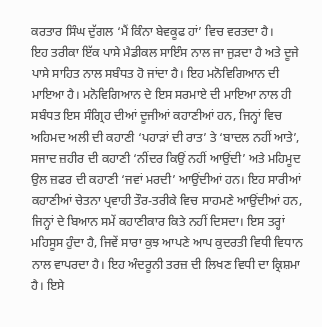ਕਰਤਾਰ ਸਿੰਘ ਦੁੱਗਲ ‘ਮੈਂ ਕਿੰਨਾ ਬੇਵਕੂਫ ਹਾਂ’ ਵਿਚ ਵਰਤਦਾ ਹੈ।
ਇਹ ਤਰੀਕਾ ਇੱਕ ਪਾਸੇ ਮੈਡੀਕਲ ਸਾਇੰਸ ਨਾਲ ਜਾ ਜੁੜਦਾ ਹੈ ਅਤੇ ਦੂਜੇ ਪਾਸੇ ਸਾਹਿਤ ਨਾਲ ਸਬੰਧਤ ਹੋ ਜਾਂਦਾ ਹੈ। ਇਹ ਮਨੋਵਿਗਿਆਨ ਦੀ ਮਾਇਆ ਹੈ। ਮਨੋਵਿਗਿਆਨ ਦੇ ਇਸ ਸਰਮਾਏ ਦੀ ਮਾਇਆ ਨਾਲ ਹੀ ਸਬੰਧਤ ਇਸ ਸੰਗ੍ਰਿਹ ਦੀਆਂ ਦੂਜੀਆਂ ਕਹਾਣੀਆਂ ਹਨ, ਜਿਨ੍ਹਾਂ ਵਿਚ ਅਹਿਮਦ ਅਲੀ ਦੀ ਕਹਾਣੀ ‘ਪਹਾੜਾਂ ਦੀ ਰਾਤ’ ਤੇ ‘ਬਾਦਲ ਨਹੀਂ ਆਤੇ’, ਸਜਾਦ ਜ਼ਹੀਰ ਦੀ ਕਹਾਣੀ ‘ਨੀਂਦਰ ਕਿਉਂ ਨਹੀਂ ਆਉਂਦੀ’ ਅਤੇ ਮਹਿਮੂਦ ਉਲ ਜ਼ਫਰ ਦੀ ਕਹਾਣੀ ‘ਜਵਾਂ ਮਰਦੀ’ ਆਉਂਦੀਆਂ ਹਨ। ਇਹ ਸਾਰੀਆਂ ਕਹਾਣੀਆਂ ਚੇਤਨਾ ਪ੍ਰਵਾਹੀ ਤੌਰ-ਤਰੀਕੇ ਵਿਚ ਸਾਹਮਣੇ ਆਉਂਦੀਆਂ ਹਨ, ਜਿਨ੍ਹਾਂ ਦੇ ਬਿਆਨ ਸਮੇਂ ਕਹਾਣੀਕਾਰ ਕਿਤੇ ਨਹੀਂ ਦਿਸਦਾ। ਇਸ ਤਰ੍ਹਾਂ ਮਹਿਸੂਸ ਹੁੰਦਾ ਹੈ, ਜਿਵੇਂ ਸਾਰਾ ਕੁਝ ਆਪਣੇ ਆਪ ਕੁਦਰਤੀ ਵਿਧੀ ਵਿਧਾਨ ਨਾਲ ਵਾਪਰਦਾ ਹੈ। ਇਹ ਅੰਦਰੂਨੀ ਤਰਜ਼ ਦੀ ਲਿਖਣ ਵਿਧੀ ਦਾ ਕ੍ਰਿਸ਼ਮਾ ਹੈ। ਇਸੇ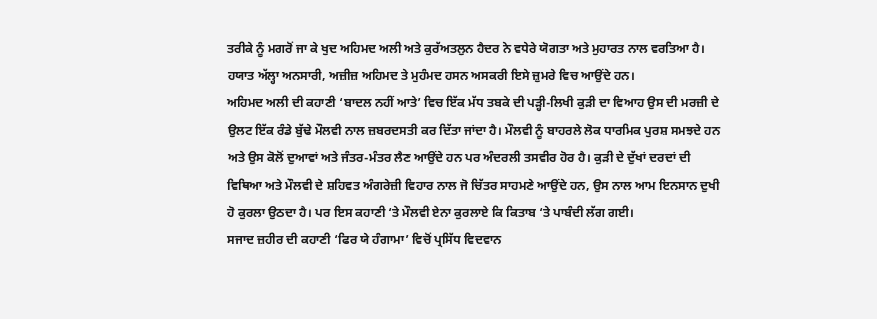ਤਰੀਕੇ ਨੂੰ ਮਗਰੋਂ ਜਾ ਕੇ ਖੁਦ ਅਹਿਮਦ ਅਲੀ ਅਤੇ ਕੁਰੱਅਤਲੁਨ ਹੈਦਰ ਨੇ ਵਧੇਰੇ ਯੋਗਤਾ ਅਤੇ ਮੁਹਾਰਤ ਨਾਲ ਵਰਤਿਆ ਹੈ। ਹਯਾਤ ਅੱਲ੍ਹਾ ਅਨਸਾਰੀ, ਅਜ਼ੀਜ਼ ਅਹਿਮਦ ਤੇ ਮੁਹੰਮਦ ਹਸਨ ਅਸਕਰੀ ਇਸੇ ਜ਼ੁਮਰੇ ਵਿਚ ਆਉਂਦੇ ਹਨ।
ਅਹਿਮਦ ਅਲੀ ਦੀ ਕਹਾਣੀ ‘ਬਾਦਲ ਨਹੀਂ ਆਤੇ’ ਵਿਚ ਇੱਕ ਮੱਧ ਤਬਕੇ ਦੀ ਪੜ੍ਹੀ-ਲਿਖੀ ਕੁੜੀ ਦਾ ਵਿਆਹ ਉਸ ਦੀ ਮਰਜ਼ੀ ਦੇ ਉਲਟ ਇੱਕ ਰੰਡੇ ਬੁੱਢੇ ਮੌਲਵੀ ਨਾਲ ਜ਼ਬਰਦਸਤੀ ਕਰ ਦਿੱਤਾ ਜਾਂਦਾ ਹੈ। ਮੌਲਵੀ ਨੂੰ ਬਾਹਰਲੇ ਲੋਕ ਧਾਰਮਿਕ ਪੁਰਸ਼ ਸਮਝਦੇ ਹਨ ਅਤੇ ਉਸ ਕੋਲੋਂ ਦੁਆਵਾਂ ਅਤੇ ਜੰਤਰ-ਮੰਤਰ ਲੈਣ ਆਉਂਦੇ ਹਨ ਪਰ ਅੰਦਰਲੀ ਤਸਵੀਰ ਹੋਰ ਹੈ। ਕੁੜੀ ਦੇ ਦੁੱਖਾਂ ਦਰਦਾਂ ਦੀ ਵਿਥਿਆ ਅਤੇ ਮੌਲਵੀ ਦੇ ਸ਼ਹਿਵਤ ਅੰਗਰੇਜ਼ੀ ਵਿਹਾਰ ਨਾਲ ਜੋ ਚਿੱਤਰ ਸਾਹਮਣੇ ਆਉਂਦੇ ਹਨ, ਉਸ ਨਾਲ ਆਮ ਇਨਸਾਨ ਦੁਖੀ ਹੋ ਕੁਰਲਾ ਉਠਦਾ ਹੈ। ਪਰ ਇਸ ਕਹਾਣੀ ‘ਤੇ ਮੌਲਵੀ ਏਨਾ ਕੁਰਲਾਏ ਕਿ ਕਿਤਾਬ ‘ਤੇ ਪਾਬੰਦੀ ਲੱਗ ਗਈ।
ਸਜਾਦ ਜ਼ਹੀਰ ਦੀ ਕਹਾਣੀ ‘ਫਿਰ ਯੇ ਹੰਗਾਮਾ’ ਵਿਚੋਂ ਪ੍ਰਸਿੱਧ ਵਿਦਵਾਨ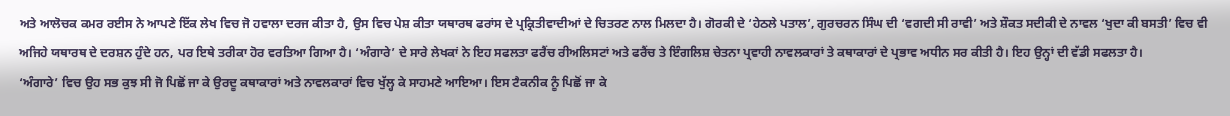ਅਤੇ ਆਲੋਚਕ ਕਮਰ ਰਈਸ ਨੇ ਆਪਣੇ ਇੱਕ ਲੇਖ ਵਿਚ ਜੋ ਹਵਾਲਾ ਦਰਜ ਕੀਤਾ ਹੈ, ਉਸ ਵਿਚ ਪੇਸ਼ ਕੀਤਾ ਯਥਾਰਥ ਫਰਾਂਸ ਦੇ ਪ੍ਰਕ੍ਰਿਤੀਵਾਦੀਆਂ ਦੇ ਚਿਤਰਣ ਨਾਲ ਮਿਲਦਾ ਹੈ। ਗੋਰਕੀ ਦੇ ‘ਹੇਠਲੇ ਪਤਾਲ’, ਗੁਰਚਰਨ ਸਿੰਘ ਦੀ ‘ਵਗਦੀ ਸੀ ਰਾਵੀ’ ਅਤੇ ਸ਼ੌਕਤ ਸਦੀਕੀ ਦੇ ਨਾਵਲ ‘ਖੁਦਾ ਕੀ ਬਸਤੀ’ ਵਿਚ ਵੀ ਅਜਿਹੇ ਯਥਾਰਥ ਦੇ ਦਰਸ਼ਨ ਹੁੰਦੇ ਹਨ, ਪਰ ਇਥੇ ਤਰੀਕਾ ਹੋਰ ਵਰਤਿਆ ਗਿਆ ਹੈ। ‘ਅੰਗਾਰੇ’ ਦੇ ਸਾਰੇ ਲੇਖਕਾਂ ਨੇ ਇਹ ਸਫਲਤਾ ਫਰੈਂਚ ਰੀਅਲਿਸਟਾਂ ਅਤੇ ਫਰੈਂਚ ਤੇ ਇੰਗਲਿਸ਼ ਚੇਤਨਾ ਪ੍ਰਵਾਹੀ ਨਾਵਲਕਾਰਾਂ ਤੇ ਕਥਾਕਾਰਾਂ ਦੇ ਪ੍ਰਭਾਵ ਅਧੀਨ ਸਰ ਕੀਤੀ ਹੈ। ਇਹ ਉਨ੍ਹਾਂ ਦੀ ਵੱਡੀ ਸਫਲਤਾ ਹੈ।
‘ਅੰਗਾਰੇ’ ਵਿਚ ਉਹ ਸਭ ਕੁਝ ਸੀ ਜੋ ਪਿਛੋਂ ਜਾ ਕੇ ਉਰਦੂ ਕਥਾਕਾਰਾਂ ਅਤੇ ਨਾਵਲਕਾਰਾਂ ਵਿਚ ਖੁੱਲ੍ਹ ਕੇ ਸਾਹਮਣੇ ਆਇਆ। ਇਸ ਟੈਕਨੀਕ ਨੂੰ ਪਿਛੋਂ ਜਾ ਕੇ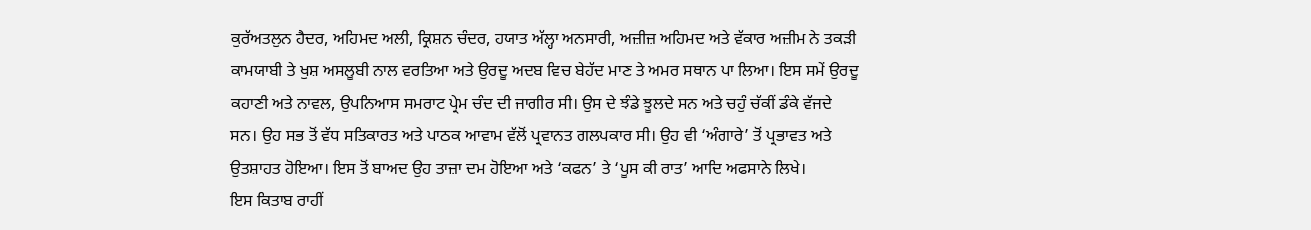ਕੁਰੱਅਤਲੁਨ ਹੈਦਰ, ਅਹਿਮਦ ਅਲੀ, ਕ੍ਰਿਸ਼ਨ ਚੰਦਰ, ਹਯਾਤ ਅੱਲ੍ਹਾ ਅਨਸਾਰੀ, ਅਜ਼ੀਜ਼ ਅਹਿਮਦ ਅਤੇ ਵੱਕਾਰ ਅਜ਼ੀਮ ਨੇ ਤਕੜੀ ਕਾਮਯਾਬੀ ਤੇ ਖੁਸ਼ ਅਸਲੂਬੀ ਨਾਲ ਵਰਤਿਆ ਅਤੇ ਉਰਦੂ ਅਦਬ ਵਿਚ ਬੇਹੱਦ ਮਾਣ ਤੇ ਅਮਰ ਸਥਾਨ ਪਾ ਲਿਆ। ਇਸ ਸਮੇਂ ਉਰਦੂ ਕਹਾਣੀ ਅਤੇ ਨਾਵਲ, ਉਪਨਿਆਸ ਸਮਰਾਟ ਪ੍ਰੇਮ ਚੰਦ ਦੀ ਜਾਗੀਰ ਸੀ। ਉਸ ਦੇ ਝੰਡੇ ਝੂਲਦੇ ਸਨ ਅਤੇ ਚਹੁੰ ਚੱਕੀਂ ਡੰਕੇ ਵੱਜਦੇ ਸਨ। ਉਹ ਸਭ ਤੋਂ ਵੱਧ ਸਤਿਕਾਰਤ ਅਤੇ ਪਾਠਕ ਆਵਾਮ ਵੱਲੋਂ ਪ੍ਰਵਾਨਤ ਗਲਪਕਾਰ ਸੀ। ਉਹ ਵੀ ‘ਅੰਗਾਰੇ’ ਤੋਂ ਪ੍ਰਭਾਵਤ ਅਤੇ ਉਤਸ਼ਾਹਤ ਹੋਇਆ। ਇਸ ਤੋਂ ਬਾਅਦ ਉਹ ਤਾਜ਼ਾ ਦਮ ਹੋਇਆ ਅਤੇ ‘ਕਫਨ’ ਤੇ ‘ਪੂਸ ਕੀ ਰਾਤ’ ਆਦਿ ਅਫਸਾਨੇ ਲਿਖੇ।
ਇਸ ਕਿਤਾਬ ਰਾਹੀਂ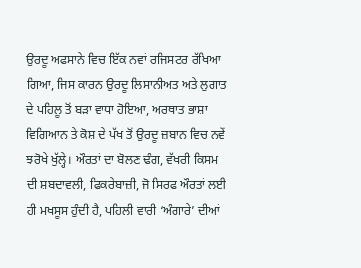ਉਰਦੂ ਅਫਸਾਨੇ ਵਿਚ ਇੱਕ ਨਵਾਂ ਰਜਿਸਟਰ ਰੱਖਿਆ ਗਿਆ, ਜਿਸ ਕਾਰਨ ਉਰਦੂ ਲਿਸਾਨੀਅਤ ਅਤੇ ਲੁਗਾਤ ਦੇ ਪਹਿਲੂ ਤੋਂ ਬੜਾ ਵਾਧਾ ਹੋਇਆ, ਅਰਥਾਤ ਭਾਸ਼ਾ ਵਿਗਿਆਨ ਤੇ ਕੋਸ਼ ਦੇ ਪੱਖ ਤੋਂ ਉਰਦੂ ਜ਼ਬਾਨ ਵਿਚ ਨਵੇਂ ਝਰੋਖੇ ਖੁੱਲ੍ਹੇ। ਔਰਤਾਂ ਦਾ ਬੋਲਣ ਢੰਗ, ਵੱਖਰੀ ਕਿਸਮ ਦੀ ਸ਼ਬਦਾਵਲੀ, ਫਿਕਰੇਬਾਜ਼ੀ, ਜੋ ਸਿਰਫ ਔਰਤਾਂ ਲਈ ਹੀ ਮਖਸੂਸ ਹੁੰਦੀ ਹੈ, ਪਹਿਲੀ ਵਾਰੀ ‘ਅੰਗਾਰੇ’ ਦੀਆਂ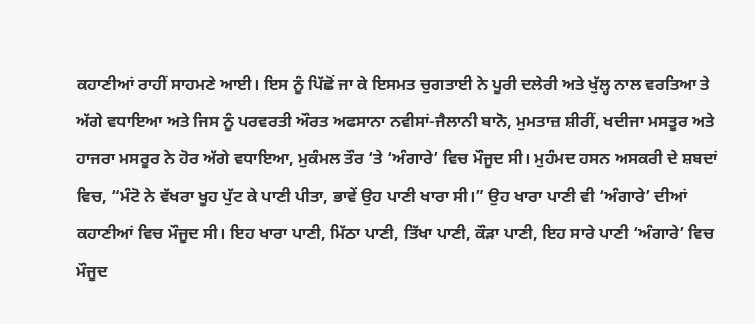ਕਹਾਣੀਆਂ ਰਾਹੀਂ ਸਾਹਮਣੇ ਆਈ। ਇਸ ਨੂੰ ਪਿੱਛੋਂ ਜਾ ਕੇ ਇਸਮਤ ਚੁਗਤਾਈ ਨੇ ਪੂਰੀ ਦਲੇਰੀ ਅਤੇ ਖੁੱਲ੍ਹ ਨਾਲ ਵਰਤਿਆ ਤੇ ਅੱਗੇ ਵਧਾਇਆ ਅਤੇ ਜਿਸ ਨੂੰ ਪਰਵਰਤੀ ਔਰਤ ਅਫਸਾਨਾ ਨਵੀਸਾਂ-ਜੈਲਾਨੀ ਬਾਨੋ, ਮੁਮਤਾਜ਼ ਸ਼ੀਰੀਂ, ਖਦੀਜਾ ਮਸਤੂਰ ਅਤੇ ਹਾਜਰਾ ਮਸਰੂਰ ਨੇ ਹੋਰ ਅੱਗੇ ਵਧਾਇਆ, ਮੁਕੰਮਲ ਤੌਰ ‘ਤੇ ‘ਅੰਗਾਰੇ’ ਵਿਚ ਮੌਜੂਦ ਸੀ। ਮੁਹੰਮਦ ਹਸਨ ਅਸਕਰੀ ਦੇ ਸ਼ਬਦਾਂ ਵਿਚ, “ਮੰਟੋ ਨੇ ਵੱਖਰਾ ਖੂਹ ਪੁੱਟ ਕੇ ਪਾਣੀ ਪੀਤਾ, ਭਾਵੇਂ ਉਹ ਪਾਣੀ ਖਾਰਾ ਸੀ।” ਉਹ ਖਾਰਾ ਪਾਣੀ ਵੀ ‘ਅੰਗਾਰੇ’ ਦੀਆਂ ਕਹਾਣੀਆਂ ਵਿਚ ਮੌਜੂਦ ਸੀ। ਇਹ ਖਾਰਾ ਪਾਣੀ, ਮਿੱਠਾ ਪਾਣੀ, ਤਿੱਖਾ ਪਾਣੀ, ਕੌੜਾ ਪਾਣੀ, ਇਹ ਸਾਰੇ ਪਾਣੀ ‘ਅੰਗਾਰੇ’ ਵਿਚ ਮੌਜੂਦ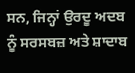ਸਨ, ਜਿਨ੍ਹਾਂ ਉਰਦੂ ਅਦਬ ਨੂੰ ਸਰਸਬਜ਼ ਅਤੇ ਸ਼ਾਦਾਬ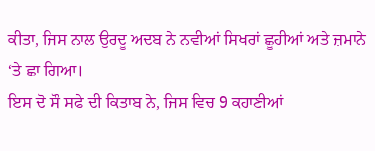ਕੀਤਾ, ਜਿਸ ਨਾਲ ਉਰਦੂ ਅਦਬ ਨੇ ਨਵੀਆਂ ਸਿਖਰਾਂ ਛੂਹੀਆਂ ਅਤੇ ਜ਼ਮਾਨੇ ‘ਤੇ ਛਾ ਗਿਆ।
ਇਸ ਦੋ ਸੌ ਸਫੇ ਦੀ ਕਿਤਾਬ ਨੇ, ਜਿਸ ਵਿਚ 9 ਕਹਾਣੀਆਂ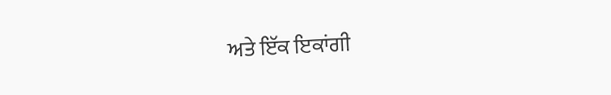ਅਤੇ ਇੱਕ ਇਕਾਂਗੀ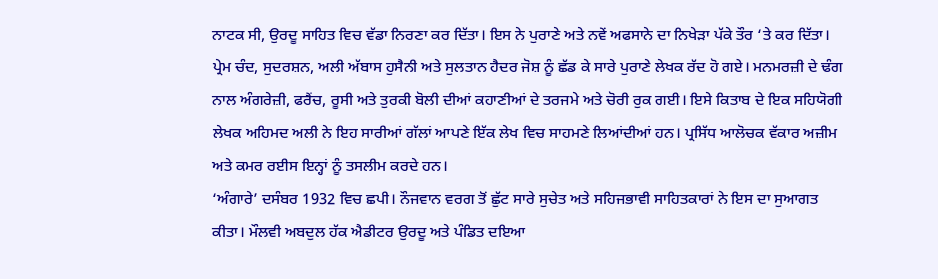ਨਾਟਕ ਸੀ, ਉਰਦੂ ਸਾਹਿਤ ਵਿਚ ਵੱਡਾ ਨਿਰਣਾ ਕਰ ਦਿੱਤਾ। ਇਸ ਨੇ ਪੁਰਾਣੇ ਅਤੇ ਨਵੇਂ ਅਫਸਾਨੇ ਦਾ ਨਿਖੇੜਾ ਪੱਕੇ ਤੌਰ ‘ਤੇ ਕਰ ਦਿੱਤਾ। ਪ੍ਰੇਮ ਚੰਦ, ਸੁਦਰਸ਼ਨ, ਅਲੀ ਅੱਬਾਸ ਹੁਸੈਨੀ ਅਤੇ ਸੁਲਤਾਨ ਹੈਦਰ ਜੋਸ਼ ਨੂੰ ਛੱਡ ਕੇ ਸਾਰੇ ਪੁਰਾਣੇ ਲੇਖਕ ਰੱਦ ਹੋ ਗਏ। ਮਨਮਰਜ਼ੀ ਦੇ ਢੰਗ ਨਾਲ ਅੰਗਰੇਜ਼ੀ, ਫਰੈਂਚ, ਰੂਸੀ ਅਤੇ ਤੁਰਕੀ ਬੋਲੀ ਦੀਆਂ ਕਹਾਣੀਆਂ ਦੇ ਤਰਜਮੇ ਅਤੇ ਚੋਰੀ ਰੁਕ ਗਈ। ਇਸੇ ਕਿਤਾਬ ਦੇ ਇਕ ਸਹਿਯੋਗੀ ਲੇਖਕ ਅਹਿਮਦ ਅਲੀ ਨੇ ਇਹ ਸਾਰੀਆਂ ਗੱਲਾਂ ਆਪਣੇ ਇੱਕ ਲੇਖ ਵਿਚ ਸਾਹਮਣੇ ਲਿਆਂਦੀਆਂ ਹਨ। ਪ੍ਰਸਿੱਧ ਆਲੋਚਕ ਵੱਕਾਰ ਅਜ਼ੀਮ ਅਤੇ ਕਮਰ ਰਈਸ ਇਨ੍ਹਾਂ ਨੂੰ ਤਸਲੀਮ ਕਰਦੇ ਹਨ।
‘ਅੰਗਾਰੇ’ ਦਸੰਬਰ 1932 ਵਿਚ ਛਪੀ। ਨੌਜਵਾਨ ਵਰਗ ਤੋਂ ਛੁੱਟ ਸਾਰੇ ਸੁਚੇਤ ਅਤੇ ਸਹਿਜਭਾਵੀ ਸਾਹਿਤਕਾਰਾਂ ਨੇ ਇਸ ਦਾ ਸੁਆਗਤ ਕੀਤਾ। ਮੌਲਵੀ ਅਬਦੁਲ ਹੱਕ ਐਡੀਟਰ ਉਰਦੂ ਅਤੇ ਪੰਡਿਤ ਦਇਆ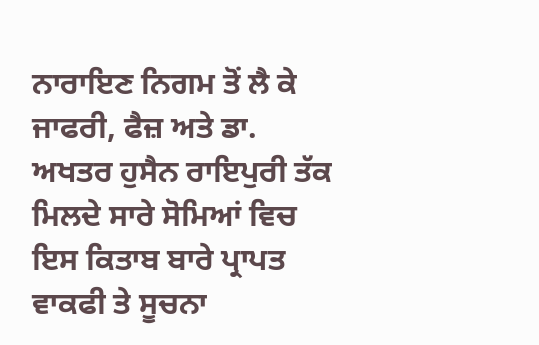ਨਾਰਾਇਣ ਨਿਗਮ ਤੋਂ ਲੈ ਕੇ ਜਾਫਰੀ, ਫੈਜ਼ ਅਤੇ ਡਾ. ਅਖਤਰ ਹੁਸੈਨ ਰਾਇਪੁਰੀ ਤੱਕ ਮਿਲਦੇ ਸਾਰੇ ਸੋਮਿਆਂ ਵਿਚ ਇਸ ਕਿਤਾਬ ਬਾਰੇ ਪ੍ਰਾਪਤ ਵਾਕਫੀ ਤੇ ਸੂਚਨਾ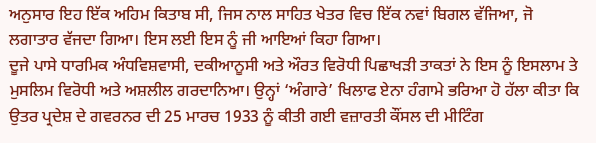ਅਨੁਸਾਰ ਇਹ ਇੱਕ ਅਹਿਮ ਕਿਤਾਬ ਸੀ, ਜਿਸ ਨਾਲ ਸਾਹਿਤ ਖੇਤਰ ਵਿਚ ਇੱਕ ਨਵਾਂ ਬਿਗਲ ਵੱਜਿਆ, ਜੋ ਲਗਾਤਾਰ ਵੱਜਦਾ ਗਿਆ। ਇਸ ਲਈ ਇਸ ਨੂੰ ਜੀ ਆਇਆਂ ਕਿਹਾ ਗਿਆ।
ਦੂਜੇ ਪਾਸੇ ਧਾਰਮਿਕ ਅੰਧਵਿਸ਼ਵਾਸੀ, ਦਕੀਆਨੂਸੀ ਅਤੇ ਔਰਤ ਵਿਰੋਧੀ ਪਿਛਾਖੜੀ ਤਾਕਤਾਂ ਨੇ ਇਸ ਨੂੰ ਇਸਲਾਮ ਤੇ ਮੁਸਲਿਮ ਵਿਰੋਧੀ ਅਤੇ ਅਸ਼ਲੀਲ ਗਰਦਾਨਿਆ। ਉਨ੍ਹਾਂ ‘ਅੰਗਾਰੇ’ ਖਿਲਾਫ ਏਨਾ ਹੰਗਾਮੇ ਭਰਿਆ ਹੋ ਹੱਲਾ ਕੀਤਾ ਕਿ ਉਤਰ ਪ੍ਰਦੇਸ਼ ਦੇ ਗਵਰਨਰ ਦੀ 25 ਮਾਰਚ 1933 ਨੂੰ ਕੀਤੀ ਗਈ ਵਜ਼ਾਰਤੀ ਕੌਂਸਲ ਦੀ ਮੀਟਿੰਗ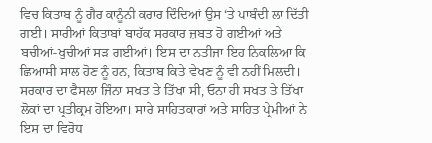ਵਿਚ ਕਿਤਾਬ ਨੂੰ ਗੈਰ ਕਾਨੂੰਨੀ ਕਰਾਰ ਦਿੰਦਿਆਂ ਉਸ ‘ਤੇ ਪਾਬੰਦੀ ਲਾ ਦਿੱਤੀ ਗਈ। ਸਾਰੀਆਂ ਕਿਤਾਬਾਂ ਬਾਹੱਕ ਸਰਕਾਰ ਜ਼ਬਤ ਹੋ ਗਈਆਂ ਅਤੇ ਬਚੀਆਂ-ਖੁਚੀਆਂ ਸੜ ਗਈਆਂ। ਇਸ ਦਾ ਨਤੀਜਾ ਇਹ ਨਿਕਲਿਆ ਕਿ ਛਿਆਸੀ ਸਾਲ ਹੋਣ ਨੂੰ ਹਨ, ਕਿਤਾਬ ਕਿਤੇ ਵੇਖਣ ਨੂੰ ਵੀ ਨਹੀਂ ਮਿਲਦੀ।
ਸਰਕਾਰ ਦਾ ਫੈਸਲਾ ਜਿੰਨਾ ਸਖਤ ਤੇ ਤਿੱਖਾ ਸੀ, ਓਨਾ ਹੀ ਸਖਤ ਤੇ ਤਿੱਖਾ ਲੋਕਾਂ ਦਾ ਪ੍ਰਤੀਕ੍ਰਮ ਹੋਇਆ। ਸਾਰੇ ਸਾਹਿਤਕਾਰਾਂ ਅਤੇ ਸਾਹਿਤ ਪ੍ਰੇਮੀਆਂ ਨੇ ਇਸ ਦਾ ਵਿਰੋਧ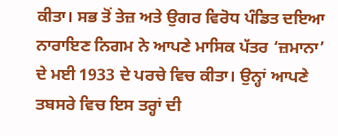ਕੀਤਾ। ਸਭ ਤੋਂ ਤੇਜ਼ ਅਤੇ ਉਗਰ ਵਿਰੋਧ ਪੰਡਿਤ ਦਇਆ ਨਾਰਾਇਣ ਨਿਗਮ ਨੇ ਆਪਣੇ ਮਾਸਿਕ ਪੱਤਰ ‘ਜ਼ਮਾਨਾ’ ਦੇ ਮਈ 1933 ਦੇ ਪਰਚੇ ਵਿਚ ਕੀਤਾ। ਉਨ੍ਹਾਂ ਆਪਣੇ ਤਬਸਰੇ ਵਿਚ ਇਸ ਤਰ੍ਹਾਂ ਦੀ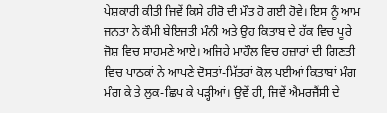ਪੇਸ਼ਕਾਰੀ ਕੀਤੀ ਜਿਵੇਂ ਕਿਸੇ ਹੀਰੋ ਦੀ ਮੌਤ ਹੋ ਗਈ ਹੋਵੇ। ਇਸ ਨੂੰ ਆਮ ਜਨਤਾ ਨੇ ਕੌਮੀ ਬੇਇਜਤੀ ਮੰਨੀ ਅਤੇ ਉਹ ਕਿਤਾਬ ਦੇ ਹੱਕ ਵਿਚ ਪੂਰੇ ਜੋਸ਼ ਵਿਚ ਸਾਹਮਣੇ ਆਏ। ਅਜਿਹੇ ਮਾਹੌਲ ਵਿਚ ਹਜ਼ਾਰਾਂ ਦੀ ਗਿਣਤੀ ਵਿਚ ਪਾਠਕਾਂ ਨੇ ਆਪਣੇ ਦੋਸਤਾਂ-ਮਿੱਤਰਾਂ ਕੋਲ ਪਈਆਂ ਕਿਤਾਬਾਂ ਮੰਗ ਮੰਗ ਕੇ ਤੇ ਲੁਕ-ਛਿਪ ਕੇ ਪੜ੍ਹੀਆਂ। ਉਵੇਂ ਹੀ, ਜਿਵੇਂ ਐਮਰਜੈਂਸੀ ਦੇ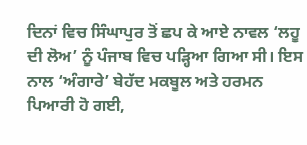ਦਿਨਾਂ ਵਿਚ ਸਿੰਘਾਪੁਰ ਤੋਂ ਛਪ ਕੇ ਆਏ ਨਾਵਲ ‘ਲਹੂ ਦੀ ਲੋਅ’ ਨੂੰ ਪੰਜਾਬ ਵਿਚ ਪੜ੍ਹਿਆ ਗਿਆ ਸੀ। ਇਸ ਨਾਲ ‘ਅੰਗਾਰੇ’ ਬੇਹੱਦ ਮਕਬੂਲ ਅਤੇ ਹਰਮਨ ਪਿਆਰੀ ਹੋ ਗਈ,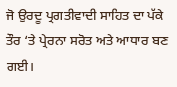ਜੋ ਉਰਦੂ ਪ੍ਰਗਤੀਵਾਦੀ ਸਾਹਿਤ ਦਾ ਪੱਕੇ ਤੌਰ ‘ਤੇ ਪ੍ਰੇਰਨਾ ਸਰੋਤ ਅਤੇ ਆਧਾਰ ਬਣ ਗਈ।